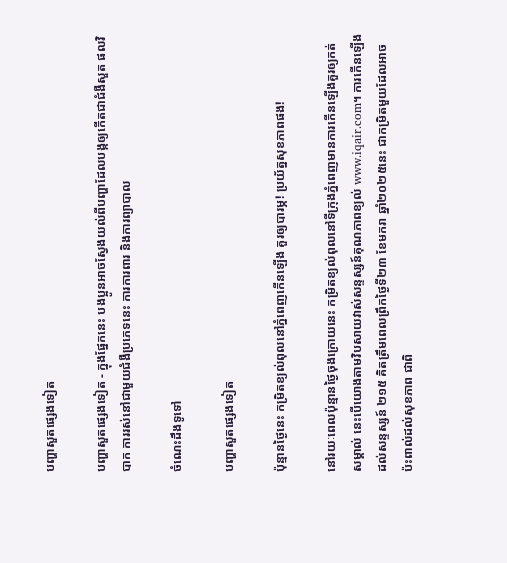បញ្ហាសួតផ្សេងទៀត

បញ្ហាសួតផ្សេងទៀត - ក្នុងផ្នែកនេះ បងប្អូនអាចស្វែងយល់ពីបញ្ហាដែលបង្កឲ្យកើតជាជំងឺសួត ផលវិបាក ការរស់នៅជាមួយជំងឺប្រភេទនេះ ការការពារ និងការព្យាបាល

ចំណេះដឹងទូទៅ

បញ្ហាសួតផ្សេងទៀត

ប៉ុន្មានថ្ងៃនេះ កម្រិតខ្យល់ពុលនៅភ្នំពេញកើនឡើង គួរឲ្យបារម្ភ! ប្រយ័ត្នសុខភាពផង!

នៅរយៈពេលប៉ុន្មានថ្ងៃចុងក្រោយនេះ កម្រិតខ្យល់ពុលនៅទីក្រុងភ្នំពេញមានការកើនឡើងគួរឲ្យកត់សម្គាល់ នេះបើយោងតាមវិបសាយវាស់សន្ទស្សន៍គុណភាពខ្យល់ www.iqair.com។ ការកើនឡើងដល់សន្ទស្សន៍ ២១៥ គិតត្រឹមពេលព្រឹកថ្ងៃទី២៣ ខែមករា ឆ្នាំ២០២៥នេះ ជាកម្រិតមួយដែលអាចប៉ះពាល់ដល់សុខភាព ជាពិ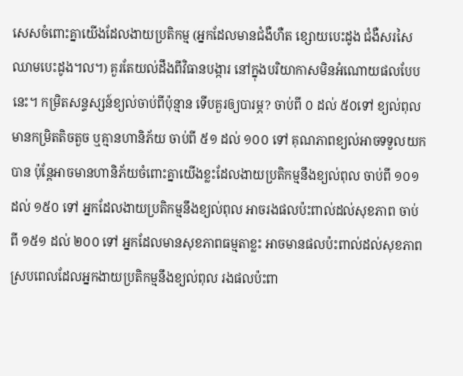សេសចំពោះគ្នាយើងដែលងាយប្រតិកម្ម (អ្នកដែលមានជំងឺហឺត ខ្សោយបេះដូង ជំងឺសរសៃឈាមបេះដូង។ល។) គួរតែយល់ដឹងពីវិធានបង្ការ នៅក្នុងបរិយាកាសមិនអំណោយផលបែបនេះ។ កម្រិតសន្ទស្សន៍ខ្យល់ចាប់ពីប៉ុន្មាន ទើបគួរឲ្យបារម្ភ? ចាប់ពី ០ ដល់ ៥០ទៅ ខ្យល់ពុលមានកម្រិតតិចតួច ឬគ្មានហានិភ័យ ចាប់ពី ៥១ ដល់ ១០០ ទៅ គុណភាពខ្យល់អាចទទួលយកបាន ប៉ុន្តែអាចមានហានិភ័យចំពោះគ្នាយើងខ្លះដែលងាយប្រតិកម្មនឹងខ្យល់ពុល ចាប់ពី ១០១ ដល់ ១៥០ ទៅ អ្នកដែលងាយប្រតិកម្មនឹងខ្យល់ពុល អាចរងផលប៉ះពាល់ដល់សុខភាព ចាប់ពី ១៥១ ដល់ ២០០ ទៅ អ្នកដែលមានសុខភាពធម្មតាខ្លះ អាចមានផលប៉ះពាល់ដល់សុខភាព ស្របពេលដែលអ្នកងាយប្រតិកម្មនឹងខ្យល់ពុល រងផលប៉ះពា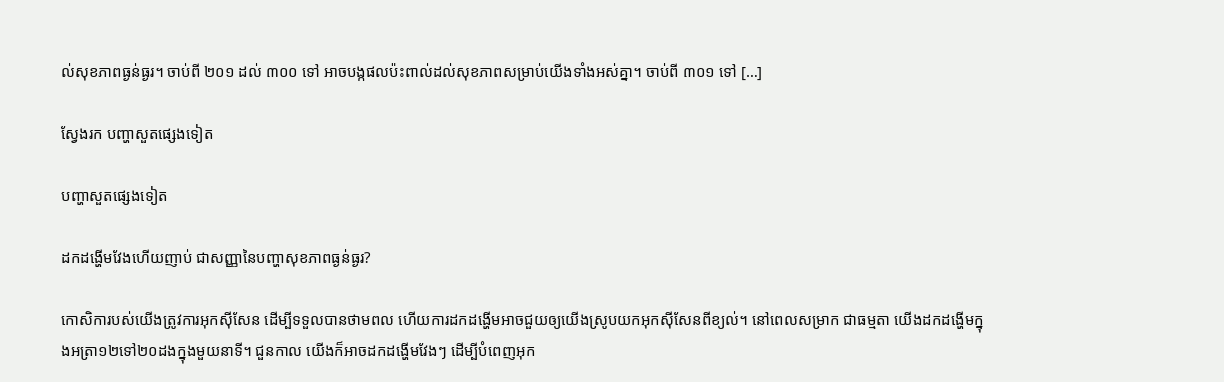ល់សុខភាពធ្ងន់ធ្ងរ។ ចាប់ពី ២០១ ដល់ ៣០០ ទៅ អាចបង្កផលប៉ះពាល់ដល់សុខភាពសម្រាប់យើងទាំងអស់គ្នា។ ចាប់ពី ៣០១ ទៅ […]

ស្វែងរក បញ្ហាសួតផ្សេងទៀត

បញ្ហាសួតផ្សេងទៀត

ដកដង្ហើមវែងហើយញាប់ ជាសញ្ញានៃបញ្ហាសុខភាពធ្ងន់ធ្ងរ?

កោសិការបស់យើងត្រូវការអុកស៊ីសែន ដើម្បីទទួលបានថាមពល ហើយការដកដង្ហើមអាចជួយឲ្យយើងស្រូបយកអុកស៊ីសែនពីខ្យល់។ នៅពេលសម្រាក ជាធម្មតា យើងដកដង្ហើមក្នុងអត្រា១២ទៅ២០ដងក្នុងមួយនាទី។ ជួនកាល យើងក៏អាចដកដង្ហើមវែងៗ ដើម្បីបំពេញអុក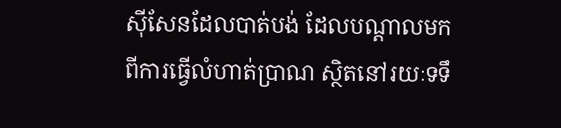ស៊ីសែនដែលបាត់បង់ ដែលបណ្ដាលមកពីការធ្វើលំហាត់ប្រាណ ស្ថិតនៅរយៈទទឹ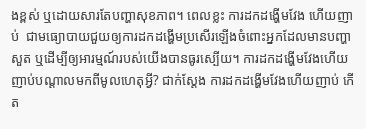ងខ្ពស់ ឬដោយសារតែបញ្ហាសុខភាព។ ពេលខ្លះ ការដកដង្ហើមវែង ហើយញាប់  ជាមធ្យោបាយជួយឲ្យការដកដង្ហើមប្រសើរឡើងចំពោះអ្នកដែលមានបញ្ហាសួត ឬដើម្បីឲ្យអារម្មណ៍របស់យើងបានធូរស្បើយ។ ការដកដង្ហើមវែងហើយញាប់បណ្ដាលមកពីមូលហេតុអ្វី? ជាក់ស្ដែង ការដកដង្ហើមវែងហើយញាប់ កើត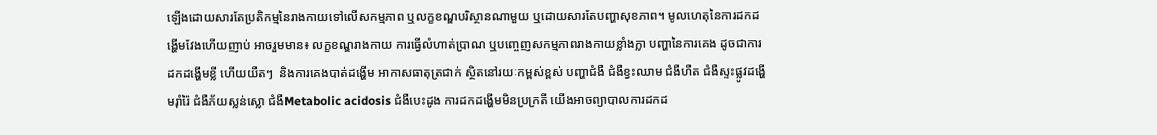ឡើងដោយសារតែប្រតិកម្មនៃរាងកាយទៅលើសកម្មភាព ឬលក្ខខណ្ឌបរិស្ថានណាមួយ ឬដោយសារតែបញ្ហាសុខភាព។ មូលហេតុនៃការដកដង្ហើមវែងហើយញាប់ អាចរួមមាន៖ លក្ខខណ្ឌរាងកាយ ការធ្វើលំហាត់ប្រាណ ឬបញ្ចេញសកម្មភាពរាងកាយខ្លាំងក្លា បញ្ហានៃការគេង ដូចជាការដកដង្ហើមខ្លី ហើយយឺតៗ  និងការគេងបាត់ដង្ហើម អាកាសធាតុត្រជាក់ ស្ថិតនៅរយៈកម្ពស់ខ្ពស់ បញ្ហាជំងឺ ជំងឺខ្វះឈាម ជំងឺហឺត ជំងឺស្ទះផ្លូវដង្ហើមរ៉ាំរ៉ៃ ជំងឺភ័យស្លន់ស្លោ ជំងឺMetabolic acidosis ជំងឺបេះដូង ការដកដង្ហើមមិនប្រក្រតី យើងអាចព្យាបាលការដកដ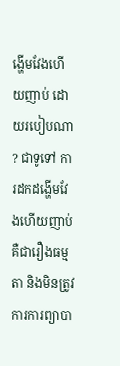ង្ហើមវែងហើយញាប់ ដោយរបៀបណា? ជាទូទៅ ការដកដង្ហើមវែងហើយញាប់ គឺជារឿងធម្មតា និងមិនត្រូវការការព្យាបា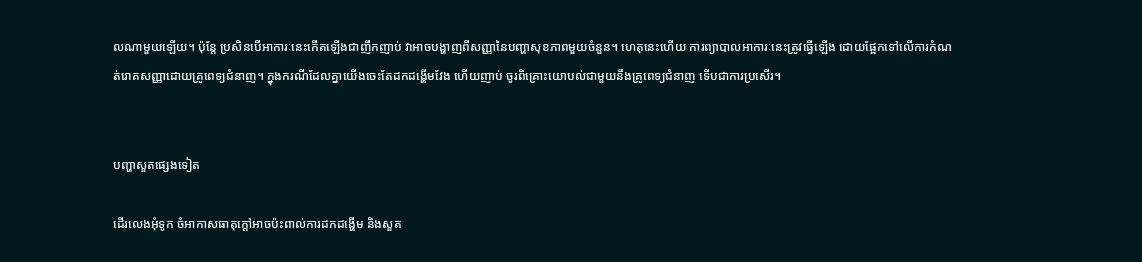លណាមួយឡើយ។ ប៉ុន្តែ ប្រសិនបើអាការៈនេះកើតឡើងជាញឹកញាប់ វាអាចបង្ហាញពីសញ្ញានៃបញ្ហាសុខភាពមួយចំនួន។ ហេតុនេះហើយ ការព្យាបាលអាការៈនេះត្រូវធ្វើឡើង ដោយផ្អែកទៅលើការកំណត់រោគសញ្ញាដោយគ្រូពេទ្យជំនាញ។ ក្នុងករណីដែលគ្នាយើងចេះតែដកដង្ហើមវែង ហើយញាប់ ចូរពិគ្រោះយោបល់ជាមួយនឹងគ្រូពេទ្យជំនាញ ទើបជាការប្រសើរ។


បញ្ហាសួតផ្សេងទៀត

ដើរលេងអុំទូក ចំអាកាសធាតុក្ដៅអាចប៉ះពាល់ការដកដង្ហើម និងសួត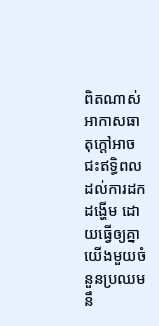ពិតណាស់ អាកាសធាតុក្ដៅអាចជះឥទ្ធិពលដល់ការដកដង្ហើម ដោយធ្វើឲ្យគ្នាយើងមួយចំនួនប្រឈមនឹ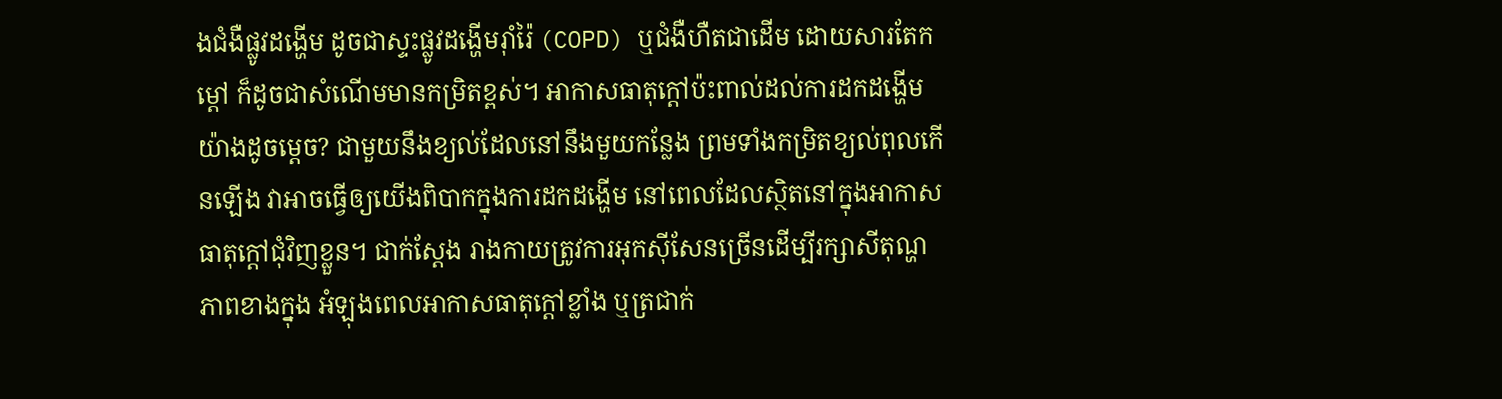ងជំងឺផ្លូវដង្ហើម ដូចជាស្ទះផ្លូវដង្ហើមរ៉ាំរ៉ៃ (COPD) ឬជំងឺហឺតជាដើម ដោយសារតែកម្ដៅ ក៏ដូចជាសំណើមមានកម្រិតខ្ពស់។ អាកាសធាតុក្ដៅប៉ះពាល់ដល់ការដកដង្ហើមយ៉ាងដូចម្ដេច? ជាមួយនឹងខ្យល់ដែលនៅនឹងមួយកន្លែង ព្រមទាំងកម្រិតខ្យល់ពុលកើនឡើង វាអាចធ្វើឲ្យយើងពិបាកក្នុងការដកដង្ហើម នៅពេលដែលស្ថិតនៅក្នុងអាកាសធាតុក្ដៅជុំវិញខ្លួន។ ជាក់ស្ដែង រាងកាយត្រូវការអុកស៊ីសែនច្រើនដើម្បីរក្សាសីតុណ្ហភាពខាងក្នុង អំឡុងពេលអាកាសធាតុក្ដៅខ្លាំង ឬត្រជាក់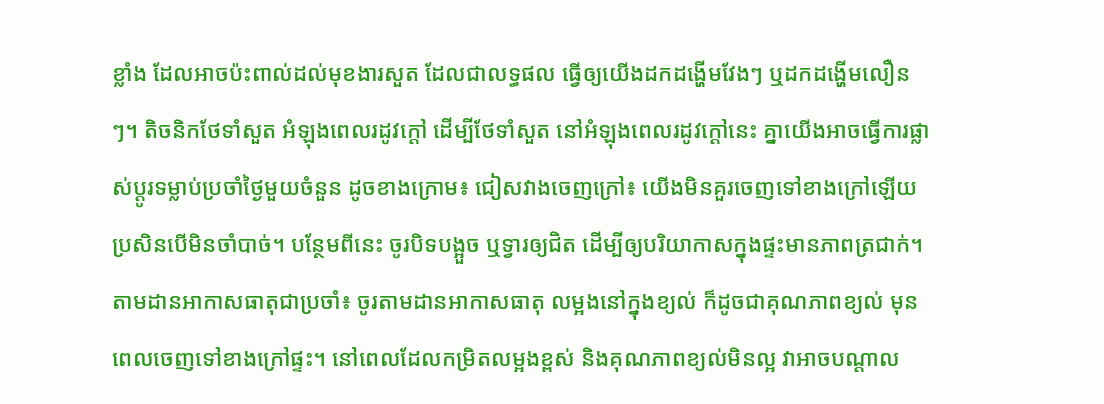ខ្លាំង ដែលអាចប៉ះពាល់ដល់មុខងារសួត ដែលជាលទ្ធផល ធ្វើឲ្យយើងដកដង្ហើមវែងៗ ឬដកដង្ហើមលឿនៗ។ តិចនិកថែទាំសួត អំឡុងពេលរដូវក្ដៅ ដើម្បីថែទាំសួត នៅអំឡុងពេលរដូវក្ដៅនេះ គ្នាយើងអាចធ្វើការផ្លាស់ប្ដូរទម្លាប់ប្រចាំថ្ងៃមួយចំនួន ដូចខាងក្រោម៖ ជៀសវាងចេញក្រៅ៖ យើងមិនគួរចេញទៅខាងក្រៅឡើយ ប្រសិនបើមិនចាំបាច់។ បន្ថែមពីនេះ ចូរបិទបង្អួច ឬទ្វារឲ្យជិត ដើម្បីឲ្យបរិយាកាសក្នុងផ្ទះមានភាពត្រជាក់។ តាមដានអាកាសធាតុជាប្រចាំ៖ ចូរតាមដានអាកាសធាតុ លម្អងនៅក្នុងខ្យល់ ក៏ដូចជាគុណភាពខ្យល់ មុនពេលចេញទៅខាងក្រៅផ្ទះ។ នៅពេលដែលកម្រិតលម្អងខ្ពស់ និងគុណភាពខ្យល់មិនល្អ វាអាចបណ្ដាល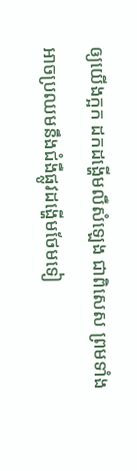ឲ្យយើងក្អក ដកដង្ហើមលឺសំឡេង ជាពិសេស ព្រមទាំងអាចប្រឈមនឹងជំងឺផ្លូវដង្ហើមថែមទៀ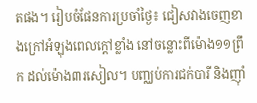តផង។ រៀបចំផែនការប្រចាំថ្ងៃ៖ ជៀសវាងចេញខាងក្រៅអំឡុងពេលក្ដៅខ្លាំង នៅចន្លោះពីម៉ោង១១ព្រឹក ដល់ម៉ោង៣រសៀល។ បញ្ឈប់ការជក់បារី និងញ៉ាំ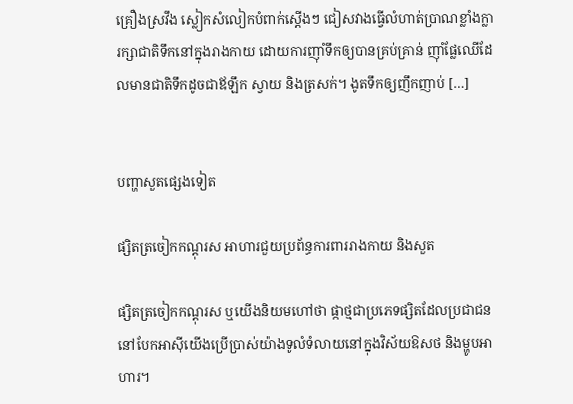គ្រឿងស្រវឹង ស្លៀកសំលៀកបំពាក់ស្ដើងៗ ជៀសវាងធ្វើលំហាត់ប្រាណខ្លាំងក្លា រក្សាជាតិទឹកនៅក្នុងរាងកាយ ដោយការញ៉ាំទឹកឲ្យបានគ្រប់គ្រាន់ ញ៉ាំផ្លែឈើដែលមានជាតិទឹកដូចជាឪឡឹក ស្វាយ និងត្រសក់។ ងូតទឹកឲ្យញឹកញាប់ […]


បញ្ហាសួតផ្សេងទៀត

ផ្សិតត្រចៀកកណ្ដុរស អាហារជួយប្រព័ន្ធការពាររាងកាយ និងសួត

ផ្សិតត្រចៀកកណ្ដុរស ឬយើងនិយមហៅថា ផ្កាថ្មជាប្រភេទផ្សិតដែលប្រជាជននៅបែកអាស៊ីយើងប្រើប្រាស់យ៉ាងទូលំទំលាយនៅក្នុងវិស័យឱសថ និងម្ហូបអាហារ។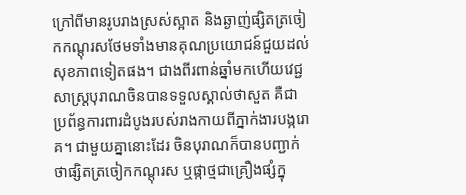ក្រៅពីមានរូបរាងស្រស់ស្អាត និងឆ្ងាញ់ផ្សិតត្រចៀកកណ្ដុរសថែមទាំងមានគុណប្រយោជន៍ជួយដល់សុខភាពទៀតផង។ ជាងពីរពាន់ឆ្នាំមកហើយវេជ្ជសាស្រ្តបុរាណចិនបានទទួលស្គាល់ថាសួត គឺជាប្រព័ន្ធការពារដំបូងរបស់រាងកាយពីភ្នាក់ងារបង្ករោគ។ ជាមួយគ្នានោះដែរ ចិនបុរាណក៏បានបញ្ជាក់ថាផ្សិតត្រចៀកកណ្តុរស ឬផ្កាថ្មជាគ្រឿងផ្សំក្នុ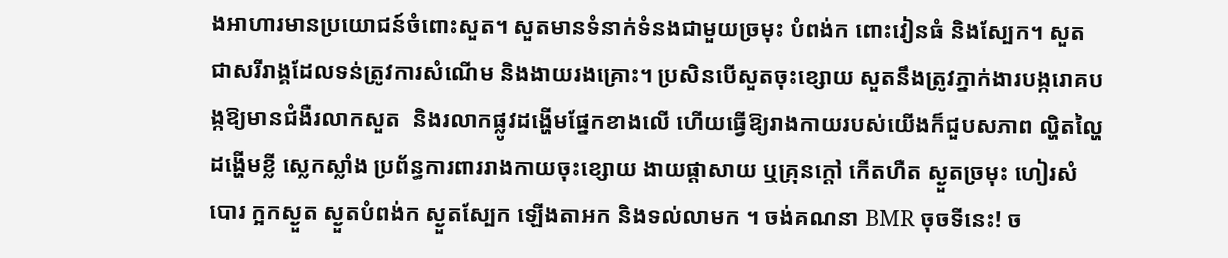ងអាហារមានប្រយោជន៍ចំពោះសួត។ សួតមានទំនាក់ទំនងជាមួយច្រមុះ បំពង់ក ពោះវៀនធំ និងស្បែក។ សួតជាសរីរាង្គដែលទន់ត្រូវការសំណើម និងងាយរងគ្រោះ។ ប្រសិនបើសួតចុះខ្សោយ សួតនឹងត្រូវភ្នាក់ងារបង្ករោគបង្កឱ្យមានជំងឺរលាកសួត  និងរលាកផ្លូវដង្ហើមផ្នែកខាងលើ ហើយធ្វើឱ្យរាងកាយរបស់យើងក៏ជួបសភាព ល្ហិតល្ហៃ ដង្ហើមខ្លី ស្លេកស្លាំង ប្រព័ន្ធការពាររាងកាយចុះខ្សោយ ងាយផ្តាសាយ ឬគ្រុនក្តៅ កើតហឺត ស្ងួតច្រមុះ ហៀរសំបោរ ក្អកស្ងួត ស្ងួតបំពង់ក ស្ងួតស្បែក ឡើងតាអក និងទល់លាមក ។ ចង់គណនា BMR ចុចទីនេះ! ច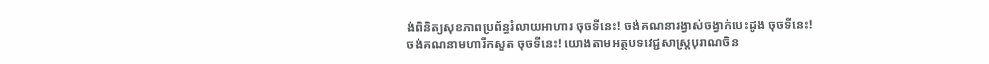ង់ពិនិត្យសុខភាពប្រព័ន្ធរំលាយអាហារ ចុចទីនេះ! ចង់គណនារង្វាស់ចង្វាក់បេះដូង ចុចទីនេះ! ចង់គណនាមហារីកសួត ចុចទីនេះ! យោងតាមអត្ថបទវេជ្ជសាស្ត្របុរាណចិន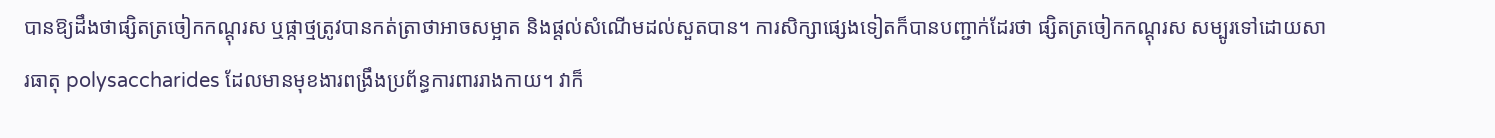បានឱ្យដឹងថាផ្សិតត្រចៀកកណ្ដុរស ឬផ្កាថ្មត្រូវបានកត់ត្រាថាអាចសម្អាត និងផ្តល់សំណើមដល់សួតបាន។ ការសិក្សាផ្សេងទៀតក៏បានបញ្ជាក់ដែរថា ផ្សិតត្រចៀកកណ្ដុរស សម្បូរទៅដោយសារធាតុ polysaccharides ដែលមានមុខងារពង្រឹងប្រព័ន្ធការពាររាងកាយ។ វាក៏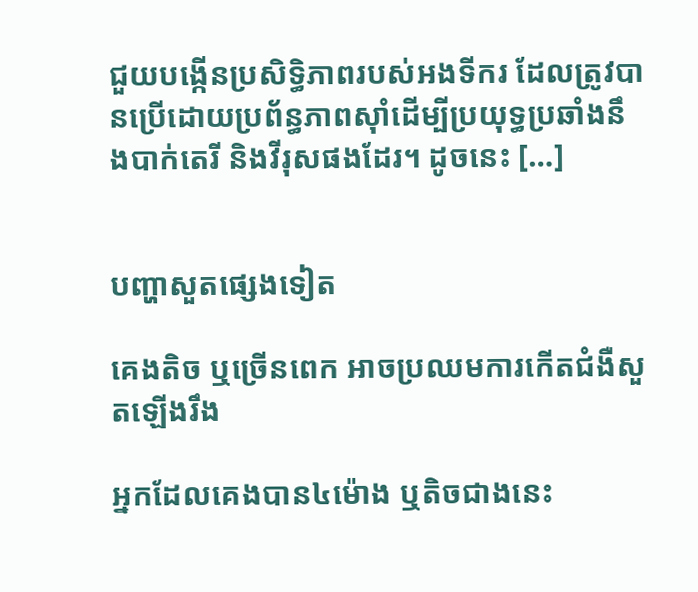ជួយបង្កើនប្រសិទ្ធិភាពរបស់អងទីករ ដែលត្រូវបានប្រើដោយប្រព័ន្ធភាពស៊ាំដើម្បីប្រយុទ្ធប្រឆាំងនឹងបាក់តេរី និងវីរុសផងដែរ។ ដូចនេះ […]


បញ្ហាសួតផ្សេងទៀត

គេងតិច ឬច្រើនពេក អាចប្រឈមការកើតជំងឺសួតឡើងរឹង

អ្នកដែលគេងបាន៤ម៉ោង ឬតិចជាងនេះ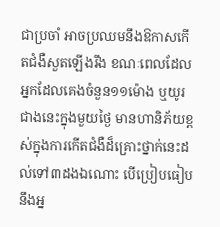ជាប្រចាំ អាចប្រឈមនឹងឱកាសកើតជំងឺសួតឡើងរឹង ខណៈពេលដែលអ្នកដែលគេងចំនួន១១ម៉ោង ឬយូរជាងនេះក្នុងមួយថ្ងៃ មានហានិភ័យខ្ពស់ក្នុងការកើតជំងឺដ៏គ្រោះថ្នាក់នេះដល់ទៅ៣ដងឯណោះ បើប្រៀបធៀបនឹងអ្ន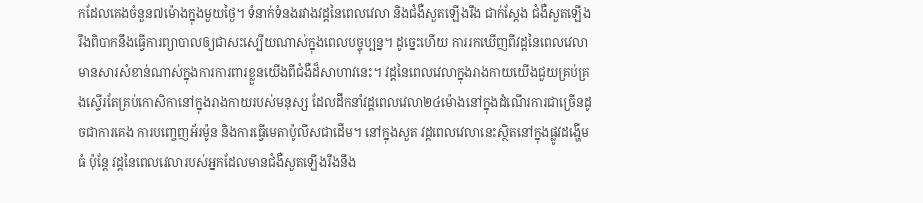កដែលគេងចំនួន៧ម៉ោងក្នុងមួយថ្ងៃ។ ទំនាក់ទំនងរវាងវដ្ដនៃពេលវេលា និងជំងឺសួតឡើងរឹង ជាក់ស្ដែង ជំងឺសួតឡើងរឹងពិបាកនឹងធ្វើការព្យាបាលឲ្យជាសះស្បើយណាស់ក្នុងពេលបច្ចុប្បន្ន។ ដូច្នេះហើយ ការរកឃើញពីវដ្ដនៃពេលវេលាមានសារសំខាន់ណាស់ក្នុងការការពារខ្លួនយើងពីជំងឺដ៏សាហាវនេះ។ វដ្ដនៃពេលវេលាក្នុងរាងកាយយើងជួយគ្រប់គ្រងស្ទើរតែគ្រប់កោសិកានៅក្នុងរាងកាយរបស់មនុស្ស ដែលដឹកនាំវដ្ដពេលវេលា២៤ម៉ោងនៅក្នុងដំណើរការជាច្រើនដូចជាការគេង ការបញ្ចេញអ័រម៉ូន និងការធ្វើមេតាប៉ូលីសជាដើម។ នៅក្នុងសួត វដ្ដពេលវេលានេះស្ថិតនៅក្នុងផ្លូវដង្ហើមធំ ប៉ុន្តែ វដ្ដនៃពេលវេលារបស់អ្នកដែលមានជំងឺសួតឡើងរឹងនឹង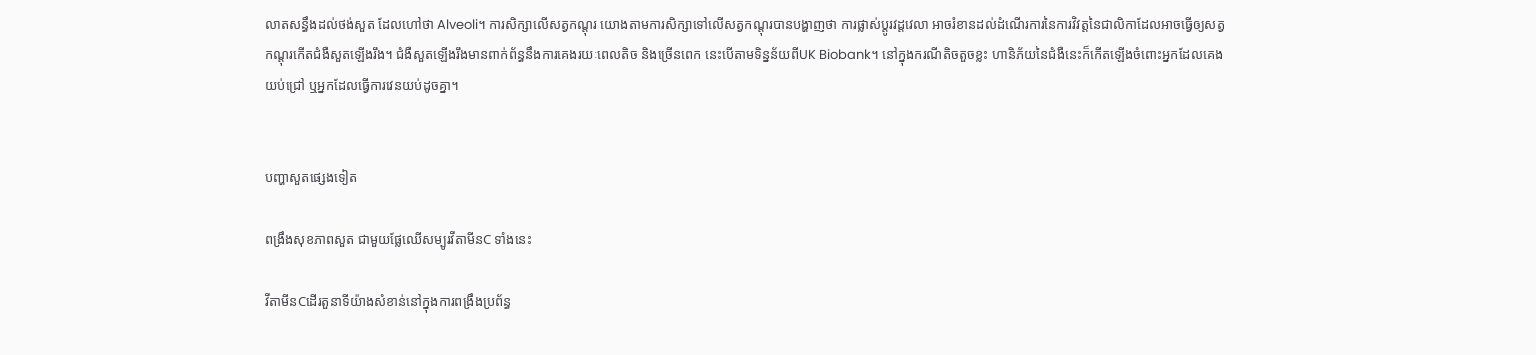លាតសន្ធឹងដល់ថង់សួត ដែលហៅថា Alveoli។ ការសិក្សាលើសត្វកណ្ដុរ យោងតាមការសិក្សាទៅលើសត្វកណ្ដុរបានបង្ហាញថា ការផ្លាស់ប្ដូរវដ្ដវេលា អាចរំខានដល់ដំណើរការនៃការវិវត្តនៃជាលិកាដែលអាចធ្វើឲ្យសត្វកណ្ដុរកើតជំងឺសួតឡើងរឹង។ ជំងឺសួតឡើងរឹងមានពាក់ព័ន្ធនឹងការគេងរយៈពេលតិច និងច្រើនពេក នេះបើតាមទិន្នន័យពីUK Biobank។ នៅក្នុងករណីតិចតួចខ្លះ ហានិភ័យនៃជំងឺនេះក៏កើតឡើងចំពោះអ្នកដែលគេងយប់ជ្រៅ ឬអ្នកដែលធ្វើការវេនយប់ដូចគ្នា។


បញ្ហាសួតផ្សេងទៀត

ពង្រឹងសុខភាពសួត ជាមួយផ្លែឈើសម្បូរវីតាមីនC ទាំងនេះ

វីតាមីនCដើរតួនាទីយ៉ាងសំខាន់នៅក្នុងការពង្រឹងប្រព័ន្ធ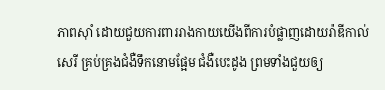ភាពស៊ាំ ដោយជួយការពាររាងកាយយើងពីការបំផ្លាញដោយរ៉ាឌីកាល់សេរី គ្រប់គ្រងជំងឺទឹកនោមផ្អែម ជំងឺបេះដូង ព្រមទាំងជួយឲ្យ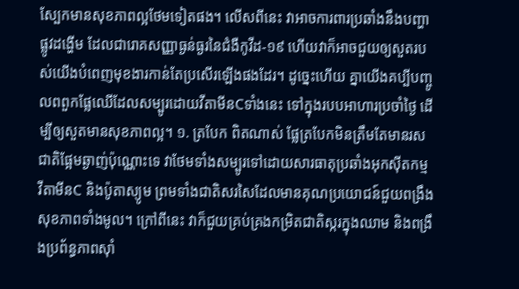ស្បែកមានសុខភាពល្អថែមទៀតផង។ លើសពីនេះ វាអាចការពារប្រឆាំងនឹងបញ្ហាផ្លូវដង្ហើម ដែលជារោគសញ្ញាធ្ងន់ធ្ងរនៃជំងឺកូវីដ-១៩ ហើយវាក៏អាចជួយឲ្យសួតរបស់យើងបំពេញមុខងារកាន់តែប្រសើរឡើងផងដែរ។ ដូច្នេះហើយ គ្នាយើងគប្បីបញ្ចូលពពួកផ្លែឈើដែលសម្បូរដោយវីតាមីនCទាំងនេះ ទៅក្នុងរបបអាហារប្រចាំថ្ងៃ ដើម្បីឲ្យសួតមានសុខភាពល្អ។ ១. ត្របែក ពិតណាស់ ផ្លែត្របែកមិនត្រឹមតែមានរសជាតិផ្អែមឆ្ងាញ់ប៉ុណ្ណោះទេ វាថែមទាំងសម្បូរទៅដោយសារធាតុប្រឆាំងអុកស៊ីតកម្ម វីតាមីនC និងប៉ូតាស្យូម ព្រមទាំងជាតិសរសៃដែលមានគុណប្រយោជន៍ជួយពង្រឹងសុខភាពទាំងមូល។ ក្រៅពីនេះ វាក៏ជួយគ្រប់គ្រងកម្រិតជាតិស្ករក្នុងឈាម និងពង្រឹងប្រព័ន្ធភាពស៊ាំ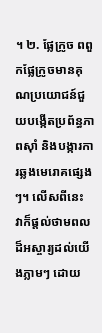។ ២. ផ្លែក្រូច ពពួកផ្លែក្រូចមានគុណប្រយោជន៍ជួយបង្កើតប្រព័ន្ធភាពស៊ាំ និងបង្ការការឆ្លងមេរោគផ្សេងៗ។ លើសពីនេះ វាក៏ផ្ដល់ថាមពលដ៏អស្ចារ្យដល់យើងភ្លាមៗ ដោយ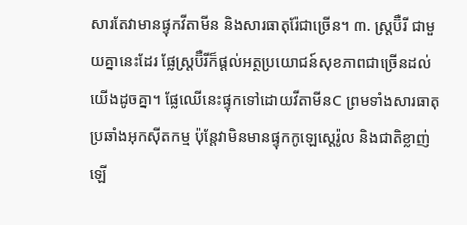សារតែវាមានផ្ទុកវីតាមីន និងសារធាតុរ៉ែជាច្រើន។ ៣. ស្រ្តប៊ឺរី ជាមួយគ្នានេះដែរ ផ្លែស្ត្រប៊ឺរីក៏ផ្ដល់អត្ថប្រយោជន៍សុខភាពជាច្រើនដល់យើងដូចគ្នា។ ផ្លែឈើនេះផ្ទុកទៅដោយវីតាមីនC ព្រមទាំងសារធាតុប្រឆាំងអុកស៊ីតកម្ម ប៉ុន្តែវាមិនមានផ្ទុកកូឡេស្តេរ៉ូល និងជាតិខ្លាញ់ឡើ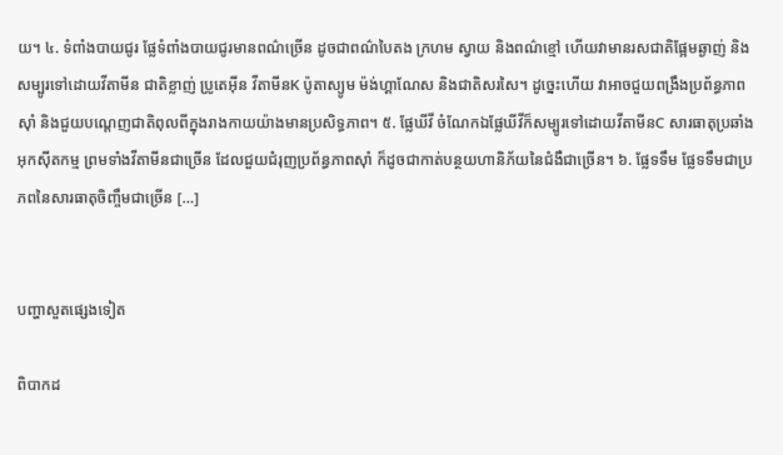យ។ ៤. ទំពាំងបាយជូរ ផ្លែទំពាំងបាយជូរមានពណ៌ច្រើន ដូចជាពណ៌បៃតង ក្រហម ស្វាយ និងពណ៌ខ្មៅ ហើយវាមានរសជាតិផ្អែមឆ្ងាញ់ និងសម្បូរទៅដោយវីតាមីន ជាតិខ្លាញ់ ប្រូតេអ៊ីន វីតាមីនK ប៉ូតាស្យូម ម៉ង់ហ្គាណែស និងជាតិសរសៃ។ ដូច្នេះហើយ វាអាចជួយពង្រឹងប្រព័ន្ធភាពស៊ាំ និងជួយបណ្ដេញជាតិពុលពីក្នុងរាងកាយយ៉ាងមានប្រសិទ្ធភាព។ ៥. ផ្លែឃីវី ចំណែកឯផ្លែឃីវីក៏សម្បូរទៅដោយវីតាមីនC សារធាតុប្រឆាំងអុកស៊ីតកម្ម ព្រមទាំងវីតាមីនជាច្រើន ដែលជួយជំរុញប្រព័ន្ធភាពស៊ាំ ក៏ដូចជាកាត់បន្ថយហានិភ័យនៃជំងឺជាច្រើន។ ៦. ផ្លែទទឹម ផ្លែទទឹមជាប្រភពនៃសារធាតុចិញ្ចឹមជាច្រើន […]


បញ្ហាសួតផ្សេងទៀត

ពិបាកដ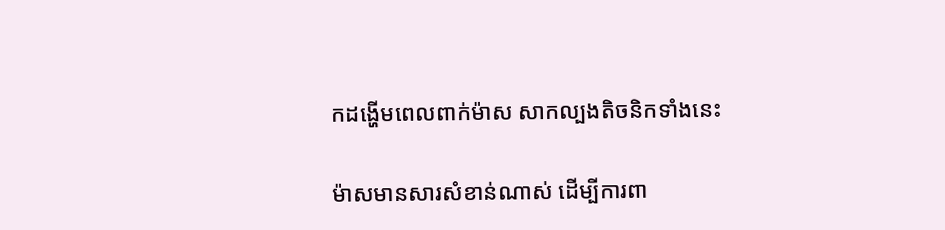កដង្ហើមពេលពាក់ម៉ាស សាកល្បងតិចនិកទាំងនេះ

ម៉ាសមានសារសំខាន់ណាស់ ដើម្បីការពា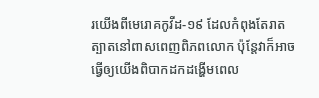រយើងពីមេរោគកូវីដ-១៩ ដែលកំពុងតែរាតត្បាតនៅពាសពេញពិភពលោក ប៉ុន្តែវាក៏អាចធ្វើឲ្យយើងពិបាកដកដង្ហើមពេល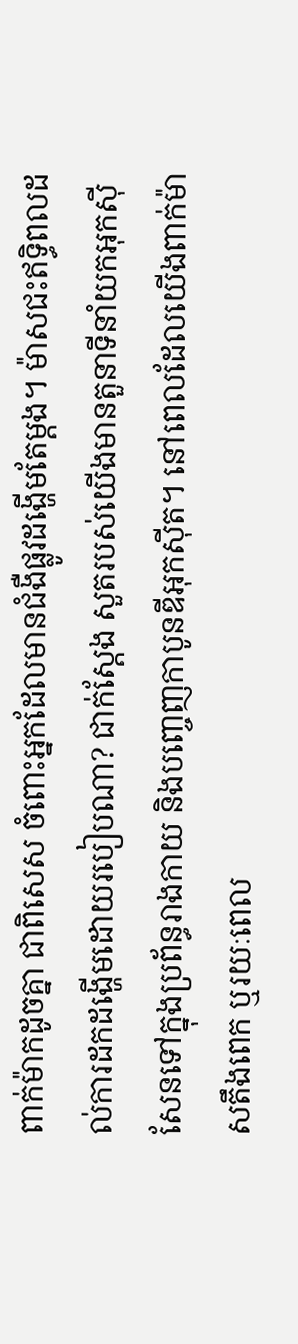ពាក់ម៉ាកដូចគ្នា ជាពិសេស ចំពោះអ្នកដែលមានជំងឺផ្លូវដង្ហើមតែម្ដង។ ម៉ាសជះឥទ្ធិពលដល់ការដកដង្ហើមដោយរបៀបណា? ជាក់ស្ដែង សួតរបស់យើងមានតួនាទីនាំយកអុកស៊ីសែនទៅក្នុងប្រព័ន្ធរាងកាយ និងបញ្ចេញកាបូនឌីអុកស៊ីត។ នៅពេលដែលយើងពាក់ម៉ាសតឹងពេក ឬរយៈពេល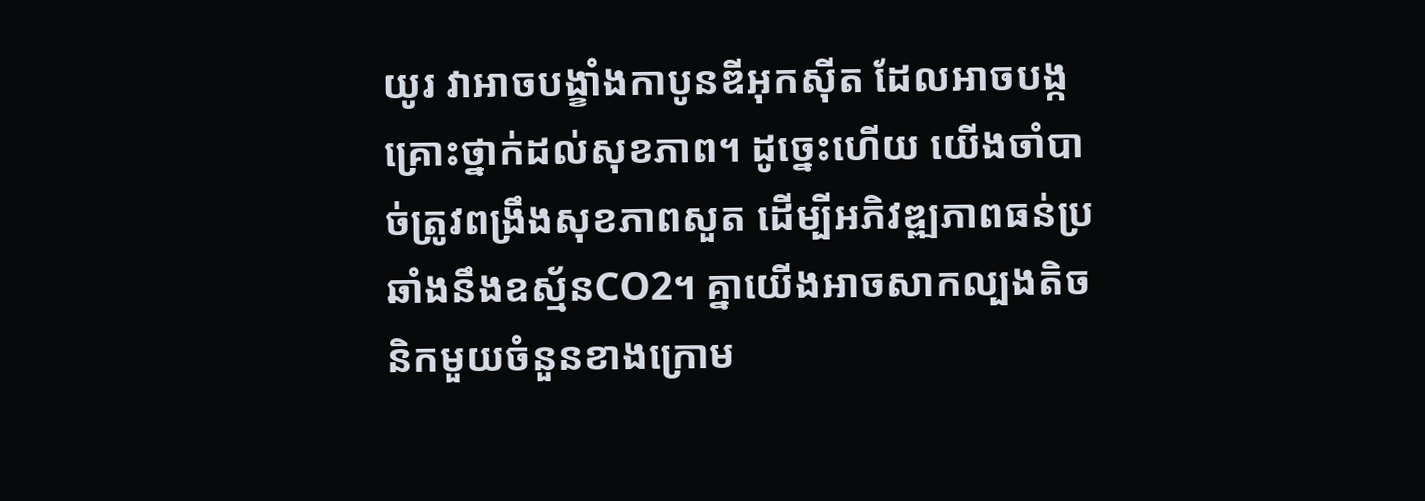យូរ វាអាចបង្ខាំងកាបូនឌីអុកស៊ីត ដែលអាចបង្កគ្រោះថ្នាក់ដល់សុខភាព។ ដូច្នេះហើយ យើងចាំបាច់ត្រូវពង្រឹងសុខភាពសួត ដើម្បីអភិវឌ្ឍភាពធន់ប្រឆាំងនឹងឧស្ម័នCO2។ គ្នាយើងអាចសាកល្បងតិចនិកមួយចំនួនខាងក្រោម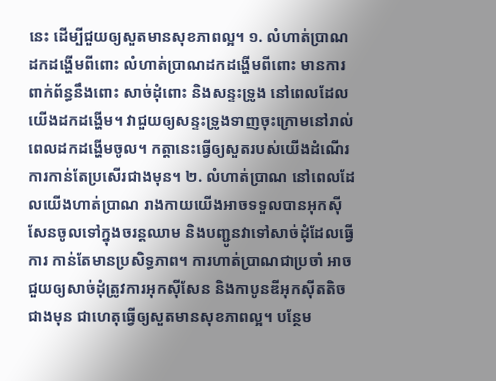នេះ ដើម្បីជួយឲ្យសួតមានសុខភាពល្អ។ ១. លំហាត់ប្រាណដកដង្ហើមពីពោះ លំហាត់ប្រាណដកដង្ហើមពីពោះ មានការពាក់ព័ន្ធនឹងពោះ សាច់ដុំពោះ និងសន្ទះទ្រូង នៅពេលដែលយើងដកដង្ហើម។ វាជួយឲ្យសន្ទះទ្រូងទាញចុះក្រោមនៅរាល់ពេលដកដង្ហើមចូល។ កត្តានេះធ្វើឲ្យសួតរបស់យើងដំណើរការកាន់តែប្រសើរជាងមុន។ ២. លំហាត់ប្រាណ នៅពេលដែលយើងហាត់ប្រាណ រាងកាយយើងអាចទទួលបានអុកស៊ីសែនចូលទៅក្នុងចរន្តឈាម និងបញ្ជូនវាទៅសាច់ដុំដែលធ្វើការ កាន់តែមានប្រសិទ្ធភាព។ ការហាត់ប្រាណជាប្រចាំ អាចជួយឲ្យសាច់ដុំត្រូវការអុកស៊ីសែន និងកាបូនឌីអុកស៊ីតតិចជាងមុន ជាហេតុធ្វើឲ្យសួតមានសុខភាពល្អ។ បន្ថែម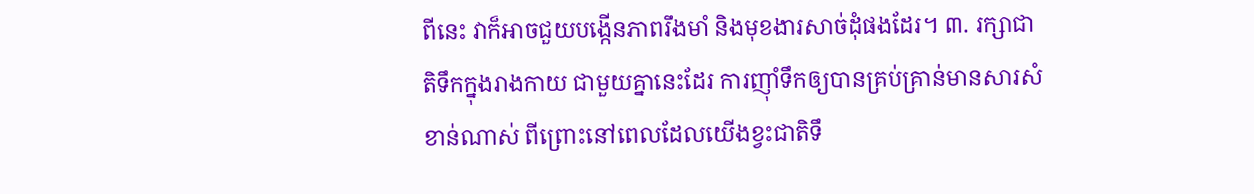ពីនេះ វាក៏អាចជួយបង្កើនភាពរឹងមាំ និងមុខងារសាច់ដុំផងដែរ។ ៣. រក្សាជាតិទឹកក្នុងរាងកាយ ជាមួយគ្នានេះដែរ ការញ៉ាំទឹកឲ្យបានគ្រប់គ្រាន់មានសារសំខាន់ណាស់ ពីព្រោះនៅពេលដែលយើងខ្វះជាតិទឹ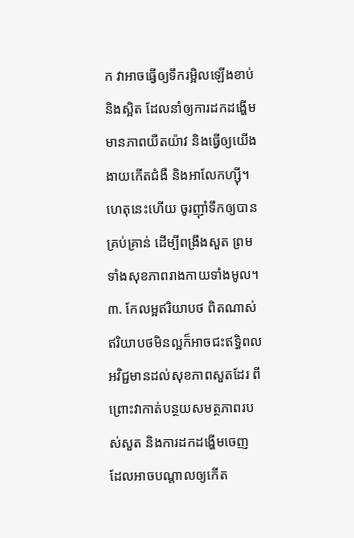ក វាអាចធ្វើឲ្យទឹករម្អិលឡើងខាប់ និងស្អិត ដែលនាំឲ្យការដកដង្ហើមមានភាពយឺតយ៉ាវ និងធ្វើឲ្យយើងងាយកើតជំងឺ និងអាលែកហ្ស៊ី។ ហេតុនេះហើយ ចូរញ៉ាំទឹកឲ្យបានគ្រប់គ្រាន់ ដើម្បីពង្រឹងសួត ព្រមទាំងសុខភាពរាងកាយទាំងមូល។ ៣. កែលម្អឥរិយាបថ ពិតណាស់ ឥរិយាបថមិនល្អក៏អាចជះឥទ្ធិពលអវិជ្ជមានដល់សុខភាពសួតដែរ ពីព្រោះវាកាត់បន្ថយសមត្ថភាពរបស់សួត និងការដកដង្ហើមចេញ ដែលអាចបណ្ដាលឲ្យកើត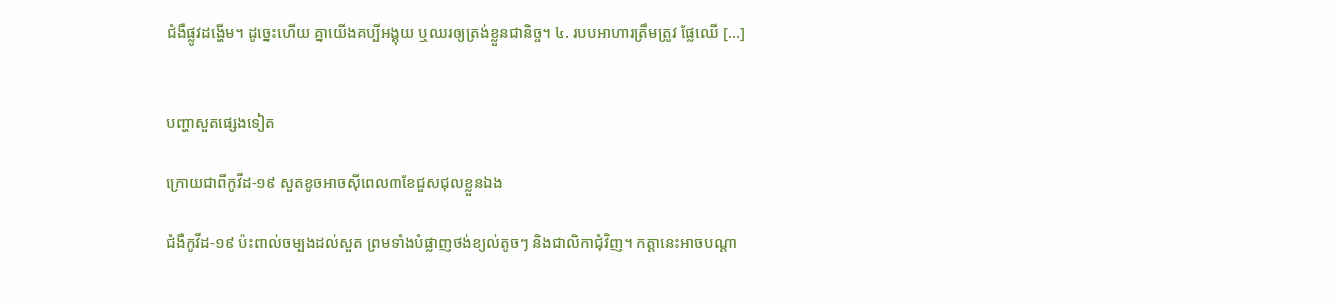ជំងឺផ្លូវដង្ហើម។ ដូច្នេះហើយ គ្នាយើងគប្បីអង្គុយ ឬឈរឲ្យត្រង់ខ្លួនជានិច្ច។ ៤. របបអាហារត្រឹមត្រូវ ផ្លែឈើ […]


បញ្ហាសួតផ្សេងទៀត

ក្រោយជាពីកូវីដ-១៩ សួតខូចអាចស៊ីពេល៣ខែជួសជុលខ្លួនឯង

ជំងឺកូវីដ-១៩ ប៉ះពាល់ចម្បងដល់សួត ព្រមទាំងបំផ្លាញថង់ខ្យល់តូចៗ និងជាលិកាជុំវិញ។ កត្តានេះអាចបណ្ដា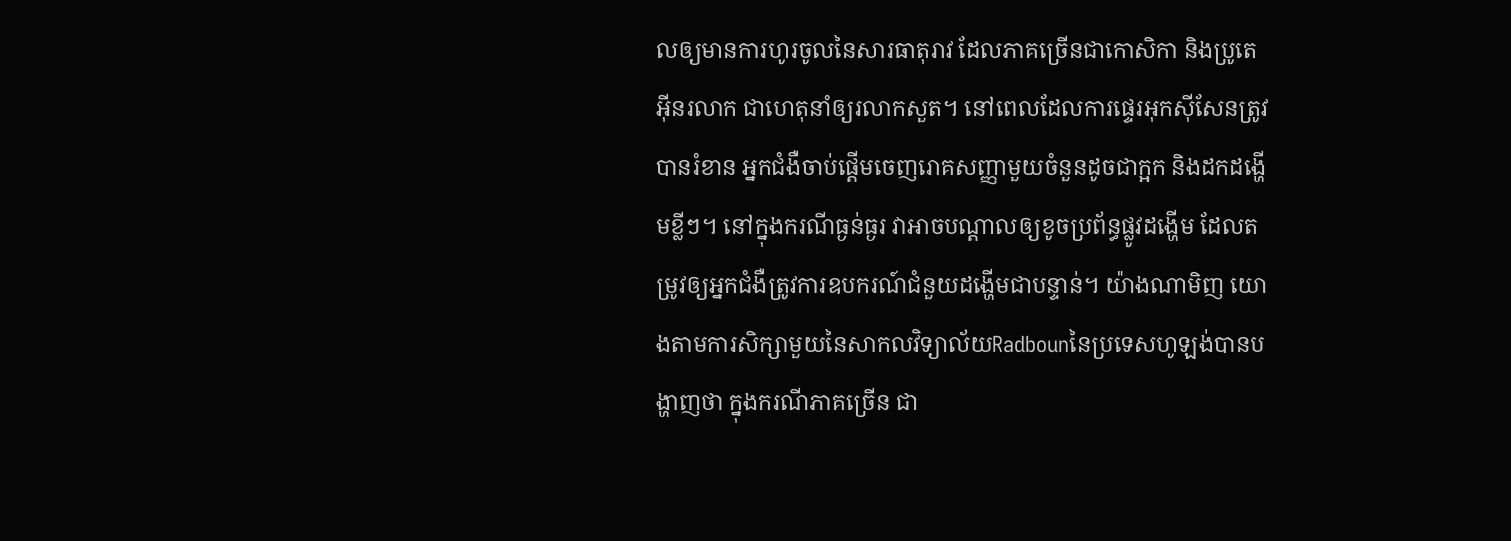លឲ្យមានការហូរចូលនៃសារធាតុរាវ ដែលភាគច្រើនជាកោសិកា និងប្រូតេអ៊ីនរលាក ជាហេតុនាំឲ្យរលាកសួត។ នៅពេលដែលការផ្ទេរអុកស៊ីសែនត្រូវបានរំខាន អ្នកជំងឺចាប់ផ្ដើមចេញរោគសញ្ញាមួយចំនួនដូចជាក្អក និងដកដង្ហើមខ្លីៗ។ នៅក្នុងករណីធ្ងន់ធ្ងរ វាអាចបណ្ដាលឲ្យខូចប្រព័ន្ធផ្លូវដង្ហើម ដែលតម្រូវឲ្យអ្នកជំងឺត្រូវការឧបករណ៍ជំនួយដង្ហើមជាបន្ទាន់។ យ៉ាងណាមិញ យោងតាមការសិក្សាមួយនៃសាកលវិទ្យាល័យRadbounនៃប្រទេសហូឡង់បានបង្ហាញថា ក្នុងករណីភាគច្រើន ជា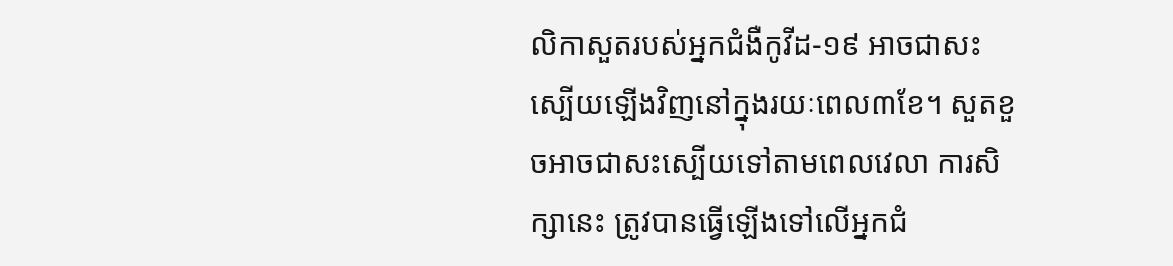លិកាសួតរបស់អ្នកជំងឺកូវីដ-១៩ អាចជាសះស្បើយឡើងវិញនៅក្នុងរយៈពេល៣ខែ។ សួតខួចអាចជាសះស្បើយទៅតាមពេលវេលា ការសិក្សានេះ ត្រូវបានធ្វើឡើងទៅលើអ្នកជំ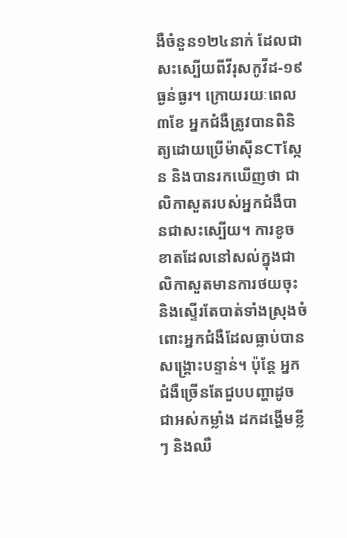ងឺចំនួន១២៤នាក់ ដែលជាសះស្បើយពីវីរុសកូវីដ-១៩ ធ្ងន់ធ្ងរ។ ក្រោយរយៈពេល៣ខែ អ្នកជំងឺត្រូវបានពិនិត្យដោយប្រើម៉ាស៊ីនCTស្កែន និងបានរកឃើញថា ជាលិកាសួតរបស់អ្នកជំងឺបានជាសះស្បើយ។ ការខូចខាតដែលនៅសល់ក្នុងជាលិកាសួតមានការថយចុះ និងស្ទើរតែបាត់ទាំងស្រុងចំពោះអ្នកជំងឺដែលធ្លាប់បានសង្គ្រោះបន្ទាន់។ ប៉ុន្តែ អ្នកជំងឺច្រើនតែជួបបញ្ហាដូចជាអស់កម្លាំង ដកដង្ហើមខ្លីៗ និងឈឺ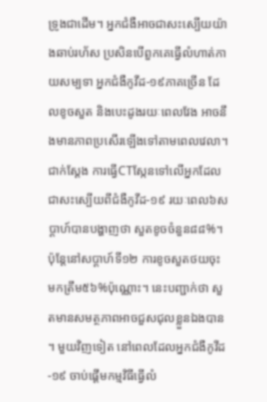ទ្រូងជាដើម។ អ្នកជំងឺអាចជាសះស្បើយយ៉ាងឆាប់រហ័ស ប្រសិនបើពួកគេធ្វើលំហាត់កាយសម្បទា អ្នកជំងឺកូវីដ-១៩ភាគច្រើន ដែលខូចសួត និងបេះដូងរយៈពេលវែង អាចនឹងមានភាពប្រសើរឡើងទៅតាមពេលវេលា។ ជាក់ស្ដែង ការធ្វើCTស្កែនទៅលើអ្នកដែលជាសះស្បើយពីជំងឺកូវីដ-១៩ រយៈពេល៦សប្ដាហ៍បានបង្ហាញថា សួតខូចចំនួន៨៨%។ ប៉ុន្តែនៅសប្ដាហ៍ទី១២ ការខូចសួតថយចុះមកត្រឹម៥៦%ប៉ុណ្ណោះ។ នេះបញ្ជាក់ថា សួតមានសមត្ថភាពអាចជួសជុលខ្លួនឯងបាន។ មួយវិញទៀត នៅពេលដែលអ្នកជំងឺកូវីដ-១៩ ចាប់ផ្ដើមកម្មវិធីធ្វើលំ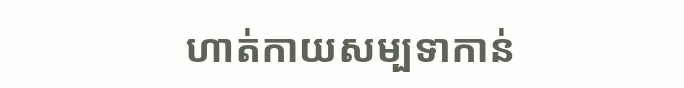ហាត់កាយសម្បទាកាន់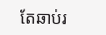តែឆាប់រ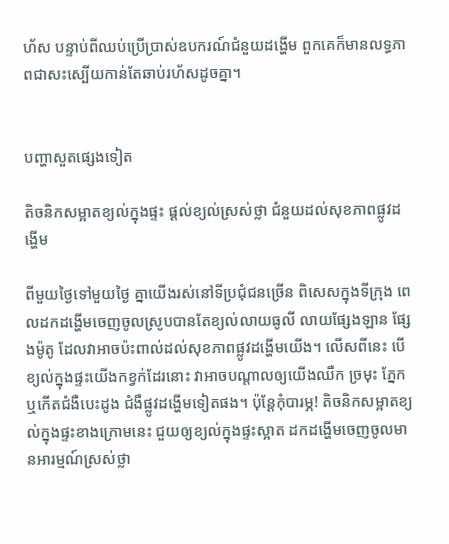ហ័ស បន្ទាប់ពីឈប់ប្រើប្រាស់ឧបករណ៍ជំនួយដង្ហើម ពួកគេក៏មានលទ្ធភាពជាសះស្បើយកាន់តែឆាប់រហ័សដូចគ្នា។


បញ្ហាសួតផ្សេងទៀត

តិចនិកសម្អាតខ្យល់ក្នុងផ្ទះ ផ្ដល់ខ្យល់ស្រស់ថ្លា ជំនួយដល់សុខភាពផ្លូវដង្ហើម

ពីមួយថ្ងៃទៅមួយថ្ងៃ គ្នាយើងរស់នៅទីប្រជុំជនច្រើន ពិសេសក្នុងទីក្រុង ពេលដកដង្ហើមចេញចូលស្រូបបានតែខ្យល់លាយធូលី លាយផ្សែងឡាន ផ្សែងម៉ូតូ ដែលវាអាចប៉ះពាល់ដល់សុខភាពផ្លូវដង្ហើមយើង។ លើសពីនេះ បើខ្យល់ក្នុងផ្ទះយើងកខ្វក់ដែរនោះ វាអាចបណ្ដាលឲ្យយើងឈឺក ច្រមុះ ភ្នែក ឬកើតជំងឺបេះដូង ជំងឺផ្លូវដង្ហើមទៀតផង។ ប៉ុន្តែកុំបារម្ភ! តិចនិកសម្អាតខ្យល់ក្នុងផ្ទះខាងក្រោមនេះ ជួយឲ្យខ្យល់ក្នុងផ្ទះស្អាត ដកដង្ហើមចេញចូលមានអារម្មណ៍ស្រស់ថ្លា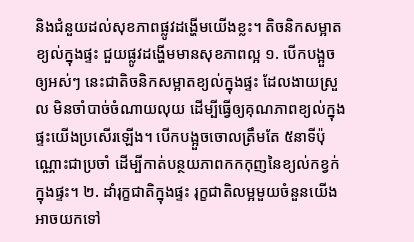និងជំនួយដល់សុខភាពផ្លូវដង្ហើមយើងខ្លះ។ តិចនិកសម្អាតខ្យល់ក្នុងផ្ទះ ជួយផ្លូវដង្ហើមមានសុខភាពល្អ ១. បើកបង្អួចឲ្យអស់ៗ នេះជាតិចនិកសម្អាតខ្យល់ក្នុងផ្ទះ ដែលងាយស្រួល មិនចាំបាច់ចំណាយលុយ ដើម្បីធ្វើឲ្យគុណភាពខ្យល់ក្នុងផ្ទះយើងប្រសើរឡើង។ បើកបង្អួចចោលត្រឹមតែ ៥នាទីប៉ុណ្ណោះជាប្រចាំ ដើម្បីកាត់បន្ថយភាពកកកុញនៃខ្យល់កខ្វក់ក្នុងផ្ទះ។ ២. ដាំរុក្ខជាតិក្នុងផ្ទះ រុក្ខជាតិលម្អមួយចំនួនយើងអាចយកទៅ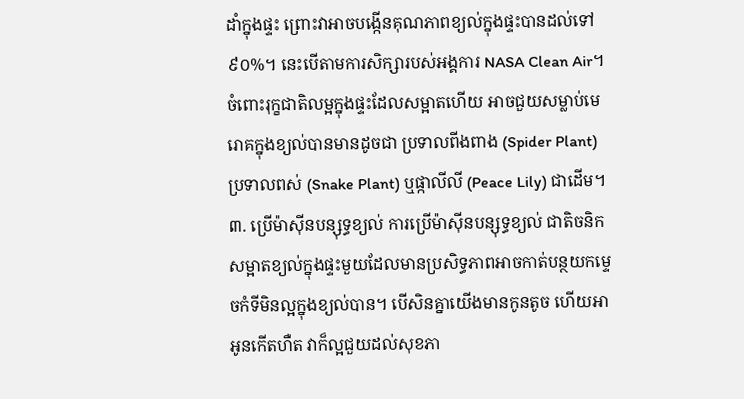ដាំក្នុងផ្ទះ ព្រោះវាអាចបង្កើនគុណភាពខ្យល់ក្នុងផ្ទះបានដល់ទៅ៩០%។ នេះបើតាមការសិក្សារបស់អង្គការ NASA Clean Air។ ចំពោះរុក្ខជាតិលម្អក្នុងផ្ទះដែលសម្អាតហើយ អាចជួយសម្លាប់មេរោគក្នុងខ្យល់បានមានដូចជា ប្រទាលពីងពាង (Spider Plant) ប្រទាលពស់ (Snake Plant) ឬផ្កាលីលី (Peace Lily) ជាដើម។ ៣. ប្រើម៉ាស៊ីនបន្សុទ្ធខ្យល់ ការប្រើម៉ាស៊ីនបន្សុទ្ធខ្យល់ ជាតិចនិកសម្អាតខ្យល់ក្នុងផ្ទះមួយដែលមានប្រសិទ្ធភាពអាចកាត់បន្ថយកម្ទេចកំទីមិនល្អក្នុងខ្យល់បាន។ បើសិនគ្នាយើងមានកូនតូច ហើយអាអូនកើតហឺត វាក៏ល្អជួយដល់សុខភា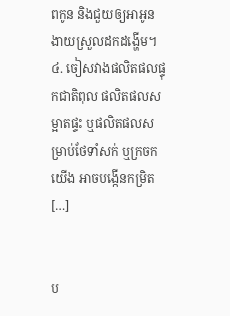ពកូន និងជួយឲ្យអាអូនងាយស្រួលដកដង្ហើម។ ៤. ចៀសវាងផលិតផលផ្ទុកជាតិពុល ផលិតផលសម្អាតផ្ទះ ឬផលិតផលសម្រាប់ថែទាំសក់ ឬក្រចកយើង អាចបង្កើនកម្រិត […]


ប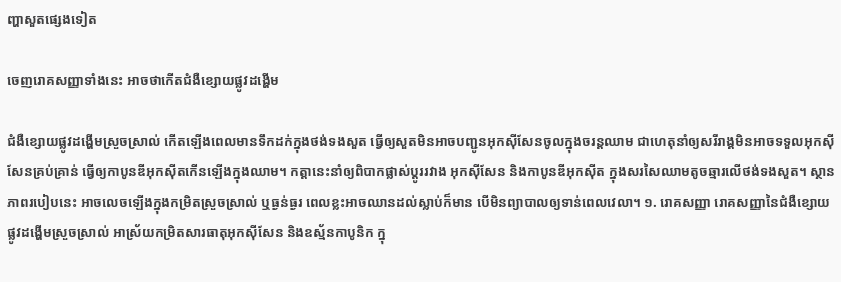ញ្ហាសួតផ្សេងទៀត

ចេញរោគសញ្ញាទាំងនេះ អាចថាកើតជំងឺខ្សោយផ្លូវដង្ហើម

ជំងឺខ្សោយផ្លូវដង្ហើមស្រួចស្រាល់ កើតឡើងពេលមានទឹកដក់ក្នុងថង់ទងសួត ធ្វើឲ្យសួតមិនអាចបញ្ជូនអុកស៊ីសែនចូលក្នុងចរន្តឈាម ជាហេតុនាំឲ្យសរីរាង្គមិនអាចទទួលអុកស៊ីសែនគ្រប់គ្រាន់ ធ្វើឲ្យកាបូនឌីអុកស៊ីតកើនឡើងក្នុងឈាម។ កត្តានេះនាំឲ្យពិបាកផ្លាស់ប្តូររវាង អុកស៊ីសែន និងកាបូនឌីអុកស៊ីត ក្នុងសរសៃឈាមតូចឆ្មារលើថង់ទងសួត។ ស្ថានភាពរបៀបនេះ អាចលេចឡើងក្នុងកម្រិតស្រួចស្រាល់ ឬធ្ងន់ធ្ងរ ពេលខ្លះអាចឈានដល់ស្លាប់ក៏មាន បើមិនព្យាបាលឲ្យទាន់ពេលវេលា។ ១. រោគសញ្ញា រោគសញ្ញានៃជំងឺខ្សោយផ្លូវដង្ហើមស្រួចស្រាល់ អាស្រ័យកម្រិតសារធាតុអុកស៊ីសែន និងឧស្ម័នកាបូនិក ក្នុ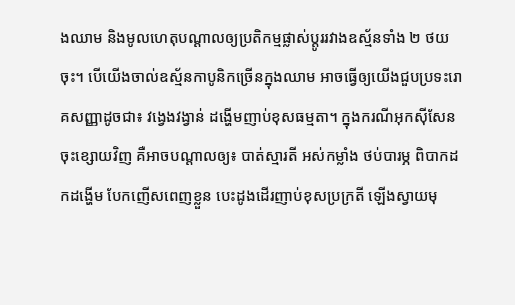ងឈាម និងមូលហេតុបណ្ដាលឲ្យប្រតិកម្មផ្លាស់ប្តូររវាងឧស្ម័នទាំង ២ ថយចុះ។ បើយើងចាល់ឧស្ម័នកាបូនិកច្រើនក្នុងឈាម អាចធ្វើឲ្យយើងជួបប្រទះរោគសញ្ញាដូចជា៖ វង្វេងវង្វាន់ ដង្ហើមញាប់ខុសធម្មតា។ ក្នុងករណីអុកស៊ីសែនចុះខ្សោយវិញ គឺអាចបណ្តាលឲ្យ៖ បាត់ស្មារតី អស់កម្លាំង ថប់បារម្ភ ពិបាកដកដង្ហើម បែកញើសពេញខ្លួន បេះដូងដើរញាប់ខុសប្រក្រតី ឡើងស្វាយមុ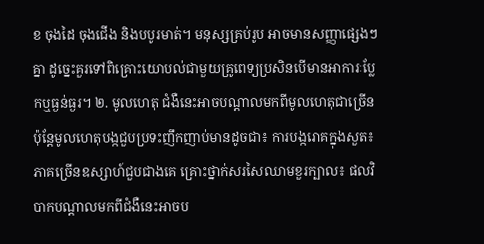ខ ចុងដៃ ចុងជើង និងបបូរមាត់។ មនុស្សគ្រប់រូប អាចមានសញ្ញាផ្សេងៗគ្នា ដូច្នេះគួរទៅពិគ្រោះយោបល់ជាមួយគ្រូពេទ្យប្រសិនបើមានអាការៈប្លែកឬធ្ងន់ធ្ងរ។ ២. មូលហេតុ ជំងឺនេះអាចបណ្តាលមកពីមូលហេតុជាច្រើន ប៉ុន្តែមូលហេតុបង្កជួបប្រទះញឹកញាប់មានដូចជា៖ ការបង្ករោគក្នុងសួត៖ ភាគច្រើនឧស្សាហ៍ជួបជាងគេ គ្រោះថ្នាក់សរសៃឈាមខួរក្បាល៖ ផលវិបាកបណ្ដាលមកពីជំងឺនេះអាចប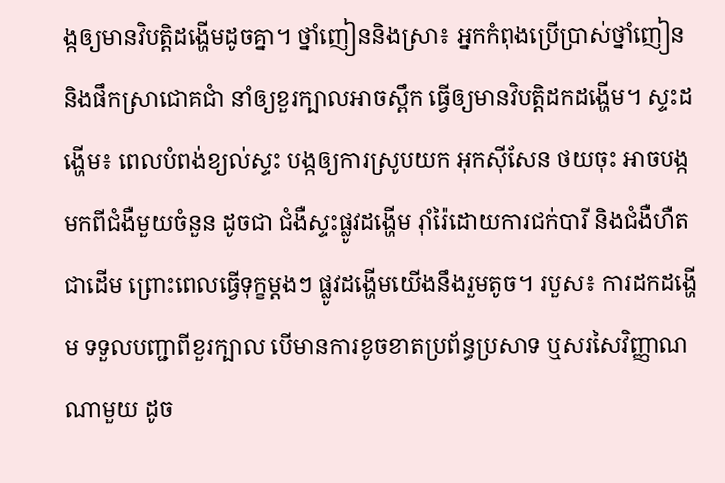ង្កឲ្យមានវិបត្តិដង្ហើមដូចគ្នា។ ថ្នាំញៀននិងស្រា៖ អ្នកកំពុងប្រើប្រាស់ថ្នាំញៀន និងផឹកស្រាជោគជាំ នាំឲ្យខួរក្បាលអាចស្ពឹក ធ្វើឲ្យមានវិបត្តិដកដង្ហើម។ ស្ទះដង្ហើម៖ ពេលបំពង់ខ្យល់ស្ទះ បង្កឲ្យការស្រូបយក អុកស៊ីសែន ថយចុះ អាចបង្កមកពីជំងឺមួយចំនួន ដូចជា ជំងឺស្ទះផ្លូវដង្ហើម រ៉ាំរ៉ៃដោយការជក់បារី និងជំងឺហឺត ជាដើម ព្រោះពេលធ្វើទុក្ខម្ដងៗ ផ្លូវដង្ហើមយើងនឹងរួមតូច។ របួស៖ ការដកដង្ហើម ទទួលបញ្ជាពីខួរក្បាល បើមានការខូចខាតប្រព័ន្ធប្រសាទ ឬសរសៃវិញ្ញាណណាមួយ ដូច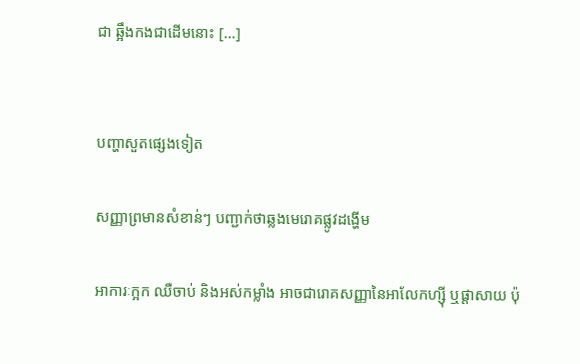ជា ឆ្អឹងកងជាដើមនោះ […]


បញ្ហាសួតផ្សេងទៀត

សញ្ញាព្រមានសំខាន់ៗ បញ្ជាក់ថាឆ្លងមេរោគផ្លូវដង្ហើម

អាការៈក្អក ឈឺចាប់ និងអស់កម្លាំង អាចជារោគសញ្ញានៃអាលែកហ្ស៊ី ឬផ្ដាសាយ ប៉ុ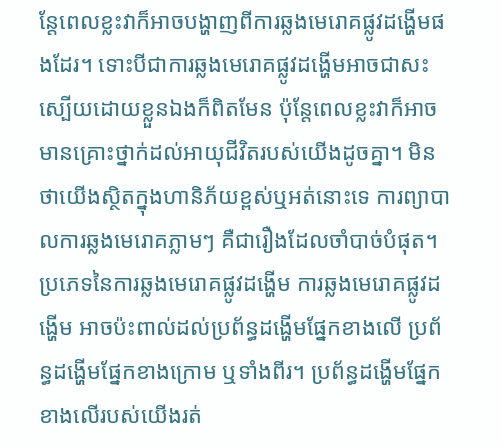ន្តែពេលខ្លះវាក៏អាចបង្ហាញពីការឆ្លងមេរោគផ្លូវដង្ហើមផងដែរ។ ទោះបីជាការឆ្លងមេរោគផ្លូវដង្ហើមអាចជាសះស្បើយដោយខ្លួនឯងក៏ពិតមែន ប៉ុន្តែពេលខ្លះវាក៏អាចមានគ្រោះថ្នាក់ដល់អាយុជីវិតរបស់យើងដូចគ្នា។ មិនថាយើងស្ថិតក្នុងហានិភ័យខ្ពស់ឬអត់នោះទេ ការព្យាបាលការឆ្លងមេរោគភ្លាមៗ គឺជារឿងដែលចាំបាច់បំផុត។ ប្រភេទនៃការឆ្លងមេរោគផ្លូវដង្ហើម ការឆ្លងមេរោគផ្លូវដង្ហើម អាចប៉ះពាល់ដល់ប្រព័ន្ធដង្ហើមផ្នែកខាងលើ ប្រព័ន្ធដង្ហើមផ្នែកខាងក្រោម ឬទាំងពីរ។ ប្រព័ន្ធដង្ហើមផ្នែកខាងលើរបស់យើងរត់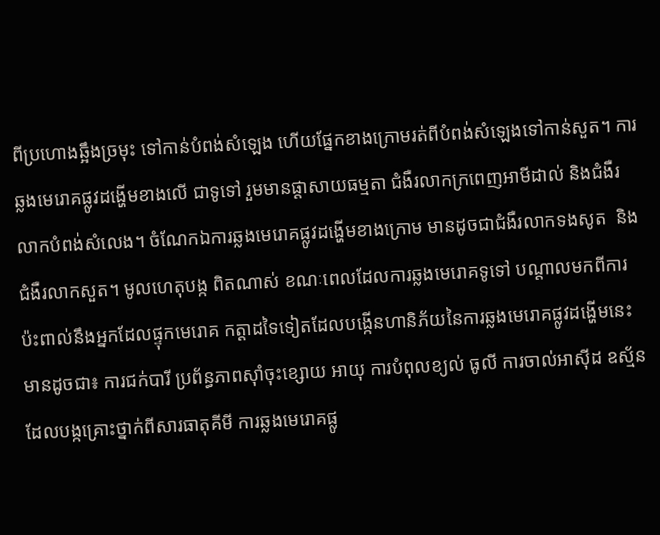ពីប្រហោងឆ្អឹងច្រមុះ ទៅកាន់បំពង់សំឡេង ហើយផ្នែកខាងក្រោមរត់ពីបំពង់សំឡេងទៅកាន់សួត។ ការឆ្លងមេរោគផ្លូវដង្ហើមខាងលើ ជាទូទៅ រួមមានផ្ដាសាយធម្មតា ជំងឺរលាកក្រពេញអាមីដាល់ និងជំងឺរលាកបំពង់សំលេង។ ចំណែកឯការឆ្លងមេរោគផ្លូវដង្ហើមខាងក្រោម មានដូចជាជំងឺរលាកទងសូត  និងជំងឺរលាកសួត។ មូលហេតុបង្ក ពិតណាស់ ខណៈពេលដែលការឆ្លងមេរោគទូទៅ បណ្ដាលមកពីការប៉ះពាល់នឹងអ្នកដែលផ្ទុកមេរោគ កត្តាដទៃទៀតដែលបង្កើនហានិភ័យនៃការឆ្លងមេរោគផ្លូវដង្ហើមនេះ មានដូចជា៖ ការជក់បារី ប្រព័ន្ធភាពស៊ាំចុះខ្សោយ អាយុ ការបំពុលខ្យល់ ធូលី ការចាល់អាស៊ីដ ឧស្ម័នដែលបង្កគ្រោះថ្នាក់ពីសារធាតុគីមី ការឆ្លងមេរោគផ្លូ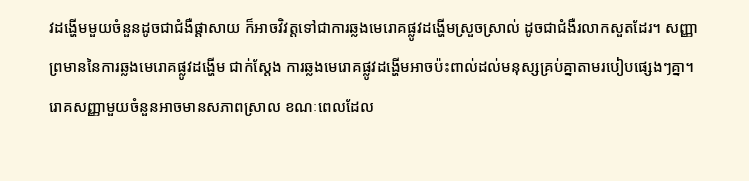វដង្ហើមមួយចំនួនដូចជាជំងឺផ្ដាសាយ ក៏អាចវិវត្តទៅជាការឆ្លងមេរោគផ្លូវដង្ហើមស្រួចស្រាល់ ដូចជាជំងឺរលាកសួតដែរ។ សញ្ញាព្រមាននៃការឆ្លងមេរោគផ្លូវដង្ហើម ជាក់ស្ដែង ការឆ្លងមេរោគផ្លូវដង្ហើមអាចប៉ះពាល់ដល់មនុស្សគ្រប់គ្នាតាមរបៀបផ្សេងៗគ្នា។ រោគសញ្ញាមួយចំនួនអាចមានសភាពស្រាល ខណៈពេលដែល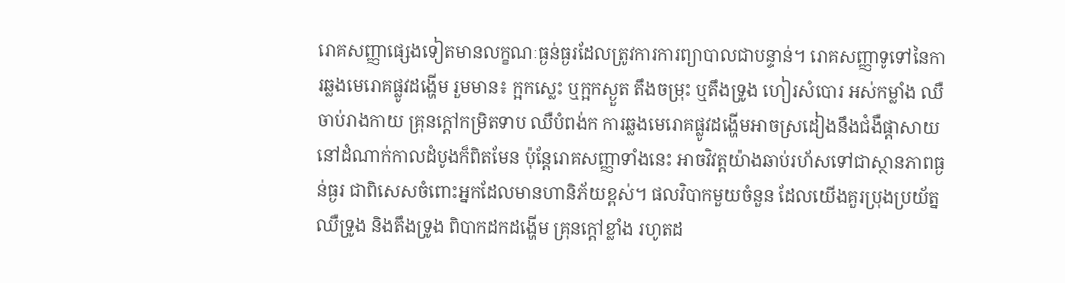រោគសញ្ញាផ្សេងទៀតមានលក្ខណៈធ្ងន់ធ្ងរដែលត្រូវការការព្យាបាលជាបន្ទាន់។ រោគសញ្ញាទូទៅនៃការឆ្លងមេរោគផ្លូវដង្ហើម រួមមាន៖ ក្អកស្លេះ ឬក្អកស្ងួត តឹងចម្រុះ ឬតឹងទ្រូង ហៀរសំបោរ អស់កម្លាំង ឈឺចាប់រាងកាយ គ្រុនក្ដៅកម្រិតទាប ឈឺបំពង់ក ការឆ្លងមេរោគផ្លូវដង្ហើមអាចស្រដៀងនឹងជំងឺផ្ដាសាយនៅដំណាក់កាលដំបូងក៏ពិតមែន ប៉ុន្តែរោគសញ្ញាទាំងនេះ អាចវិវត្តយ៉ាងឆាប់រហ័សទៅជាស្ថានភាពធ្ងន់ធ្ងរ ជាពិសេសចំពោះអ្នកដែលមានហានិភ័យខ្ពស់។ ផលវិបាកមួយចំនួន ដែលយើងគួរប្រុងប្រយ័ត្ន ឈឺទ្រូង និងតឹងទ្រូង ពិបាកដកដង្ហើម គ្រុនក្ដៅខ្លាំង រហូតដ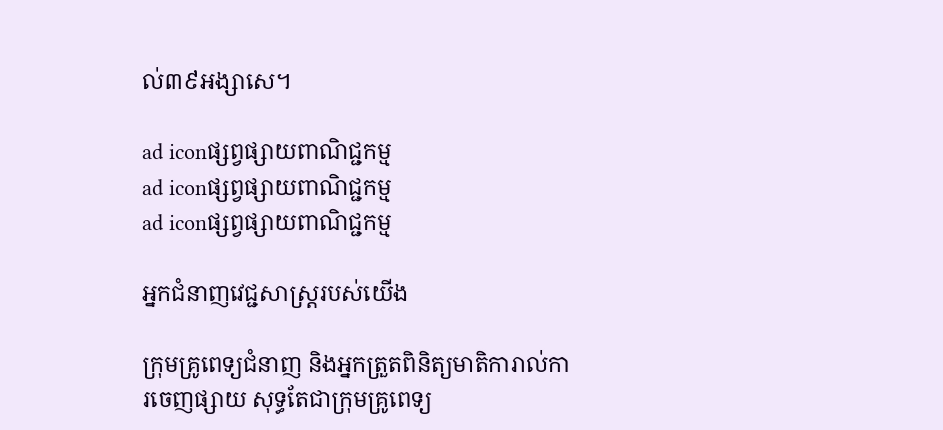ល់៣៩អង្សាសេ។

ad iconផ្សព្វផ្សាយពាណិជ្ជកម្ម
ad iconផ្សព្វផ្សាយពាណិជ្ជកម្ម
ad iconផ្សព្វផ្សាយពាណិជ្ជកម្ម

អ្នកជំនាញវេជ្ជសាស្ត្ររបស់យើង

ក្រុមគ្រូពេទ្យជំនាញ និងអ្នកត្រួតពិនិត្យមាតិការាល់ការចេញផ្សាយ សុទ្ធតែជាក្រុមគ្រូពេទ្យ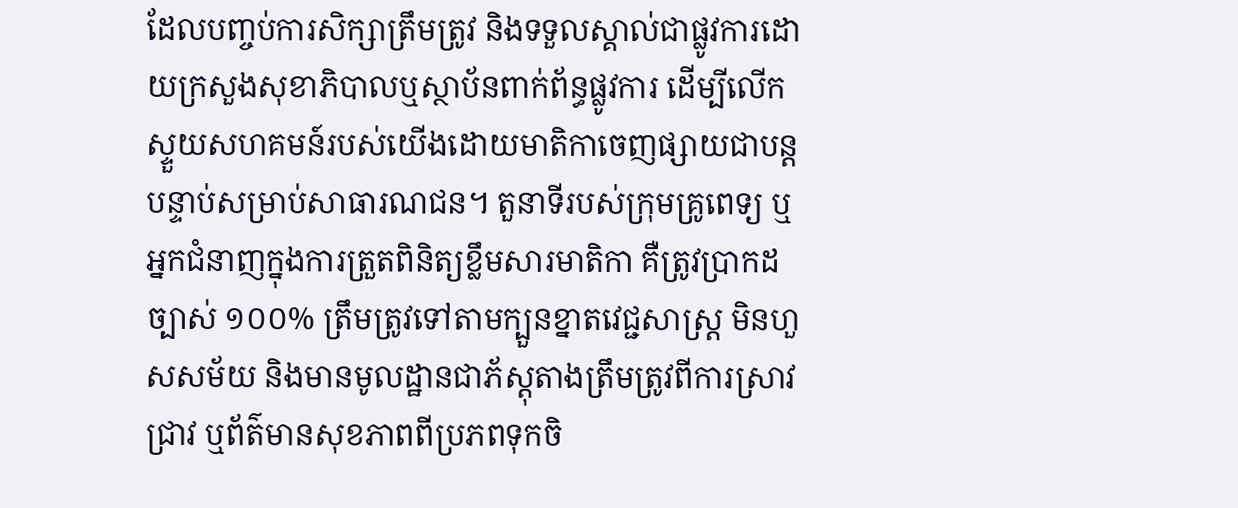ដែលបញ្ចប់ការសិក្សាត្រឹមត្រូវ និងទទួលស្គាល់ជាផ្លូវការដោយក្រសួងសុខាភិបាលឬស្ថាប័នពាក់ព័ន្ធផ្លូវការ ដើម្បីលើកស្ទួយសហគមន៍របស់យើងដោយមាតិកាចេញផ្សាយជាបន្តបន្ទាប់សម្រាប់សាធារណជន។ តួនាទីរបស់ក្រុមគ្រូពេទ្យ ឬអ្នកជំនាញក្នុងការត្រួតពិនិត្យខ្លឹមសារមាតិកា គឺត្រូវប្រាកដច្បាស់ ១០០% ត្រឹមត្រូវទៅតាមក្បួនខ្នាតវេជ្ជសាស្ត្រ មិនហួសសម័យ និងមានមូលដ្ឋានជាភ័ស្តុតាងត្រឹមត្រូវពីការស្រាវជ្រាវ ឬព័ត៌មានសុខភាពពីប្រភពទុកចិ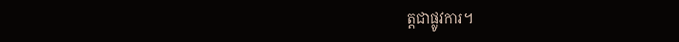ត្តជាផ្លូវការ។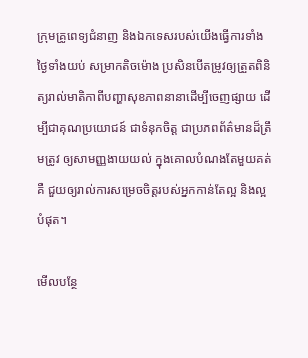ក្រុមគ្រូពេទ្យជំនាញ និងឯកទេសរបស់យើងធ្វើការទាំងថ្ងៃទាំងយប់ សម្រាកតិចម៉ោង ប្រសិនបើតម្រូវឲ្យត្រួតពិនិត្យរាល់មាតិកាពីបញ្ហាសុខភាពនានាដើម្បីចេញផ្សាយ ដើម្បីជាគុណប្រយោជន៍ ជាទំនុកចិត្ត ជាប្រភពព័ត៌មានដ៏ត្រឹមត្រូវ ឲ្យសាមញ្ញងាយយល់ ក្នុងគោលបំណងតែមួយគត់គឺ ជួយឲ្យរាល់ការសម្រេចចិត្តរបស់អ្នកកាន់តែល្អ និងល្អបំផុត។

មើលបន្ថែ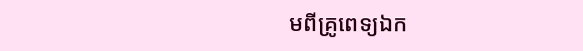មពីគ្រូពេទ្យឯក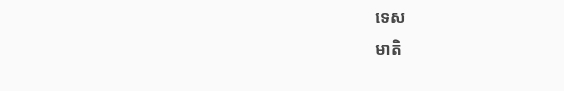ទេស
មាតិ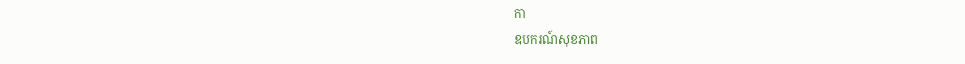កា
ឧបករណ៍សុខភាព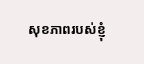សុខភាពរបស់ខ្ញុំ